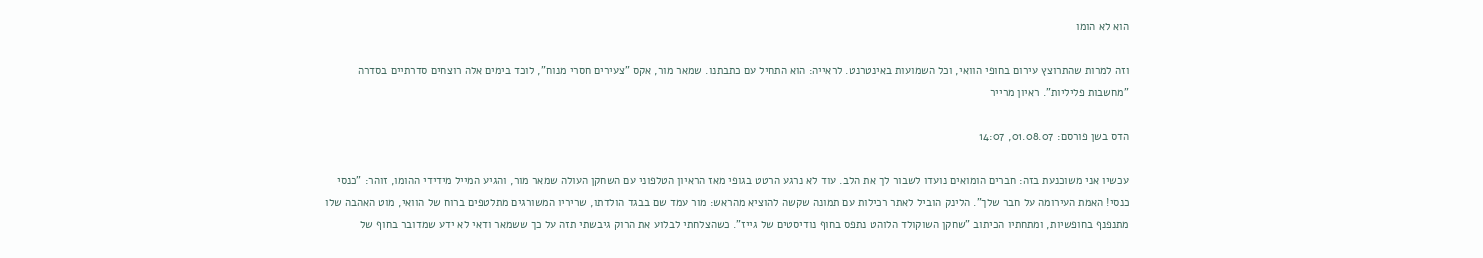הוא לא הומו

וזה למרות שהתרוצץ עירום בחופי הוואי, וכל השמועות באינטרנט. לראייה: הוא התחיל עם כתבתנו. שמאר מור, אקס "צעירים חסרי מנוח", לוכד בימים אלה רוצחים סדרתיים בסדרה "מחשבות פליליות". ראיון מרייר

הדס בשן פורסם: 01.08.07, 14:07

עכשיו אני משוכנעת בזה: חברים הומואים נועדו לשבור לך את הלב. עוד לא נרגע הרטט בגופי מאז הראיון הטלפוני עם השחקן העולה שמאר מור, והגיע המייל מידידי ההומו, זוהר: "כנסי כנסי! האמת העירומה על חבר שלך". הלינק הוביל לאתר רכילות עם תמונה שקשה להוציא מהראש: מור עמד שם בבגד הולדתו, שריריו המשורגים מתלטפים ברוח של הוואי, מוט האהבה שלו מתנפנף בחופשיות, ומתחתיו הכיתוב "שחקן השוקולד הלוהט נתפס בחוף נודיסטים של גייז". כשהצלחתי לבלוע את הרוק גיבשתי תזה על כך ששמאר ודאי לא ידע שמדובר בחוף של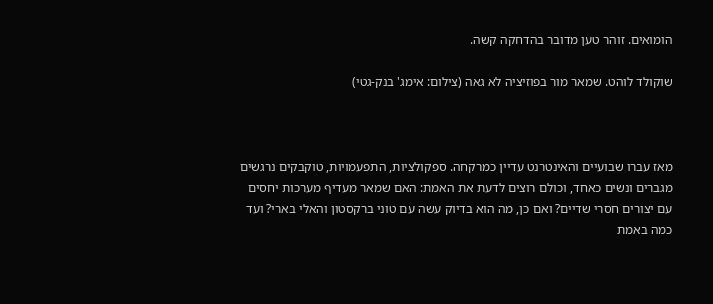הומואים. זוהר טען מדובר בהדחקה קשה.

שוקולד לוהט. שמאר מור בפוזיציה לא גאה (צילום: אימג' בנק-גטי)



מאז עברו שבועיים והאינטרנט עדיין כמרקחה. ספקולציות, התפעמויות, טוקבקים נרגשים מגברים ונשים כאחד, וכולם רוצים לדעת את האמת: האם שמאר מעדיף מערכות יחסים עם יצורים חסרי שדיים? ואם כן, מה הוא בדיוק עשה עם טוני ברקסטון והאלי בארי? ועד כמה באמת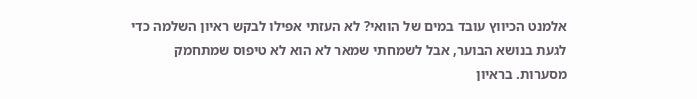אלמנט הכיווץ עובד במים של הוואי? לא העזתי אפילו לבקש ראיון השלמה כדי לגעת בנושא הבוער, אבל לשמחתי שמאר לא הוא לא טיפוס שמתחמק מסערות. בראיון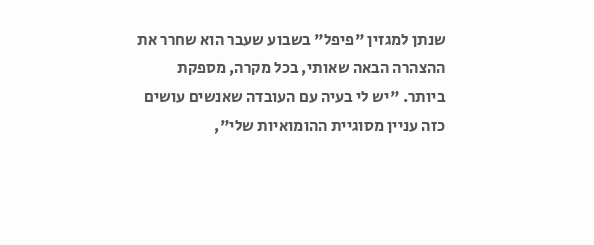שנתן למגזין "פיפל" בשבוע שעבר הוא שחרר את ההצהרה הבאה שאותי, בכל מקרה, מספקת ביותר. "יש לי בעיה עם העובדה שאנשים עושים כזה עניין מסוגיית ההומואיות שלי",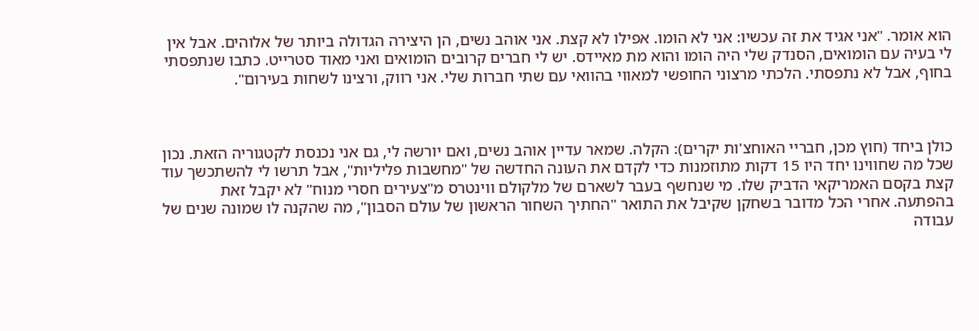הוא אומר. "אני אגיד את זה עכשיו: אני לא הומו. אפילו לא קצת. אני אוהב נשים, הן היצירה הגדולה ביותר של אלוהים. אבל אין לי בעיה עם הומואים, הסנדק שלי היה הומו והוא מת מאיידס. יש לי חברים קרובים הומואים ואני מאוד סטרייט. כתבו שנתפסתי בחוף, אבל לא נתפסתי. הלכתי מרצוני החופשי למאווי בהוואי עם שתי חברות שלי. אני רווק, ורצינו לשחות בעירום".



כולן ביחד (חוץ מכן, חבריי האוחצ'ות יקרים): הקלה. שמאר עדיין אוהב נשים, ואם יורשה לי, גם אני נכנסת לקטגוריה הזאת. נכון שכל מה שחווינו יחד היו 15 דקות מתוזמנות כדי לקדם את העונה החדשה של "מחשבות פליליות", אבל תרשו לי להשתכשך עוד קצת בקסם האמריקאי הדביק שלו. מי שנחשף בעבר לשארם של מלקולם ווינטרס מ"צעירים חסרי מנוח" לא יקבל זאת בהפתעה. אחרי הכל מדובר בשחקן שקיבל את התואר "החתיך השחור הראשון של עולם הסבון", מה שהקנה לו שמונה שנים של עבודה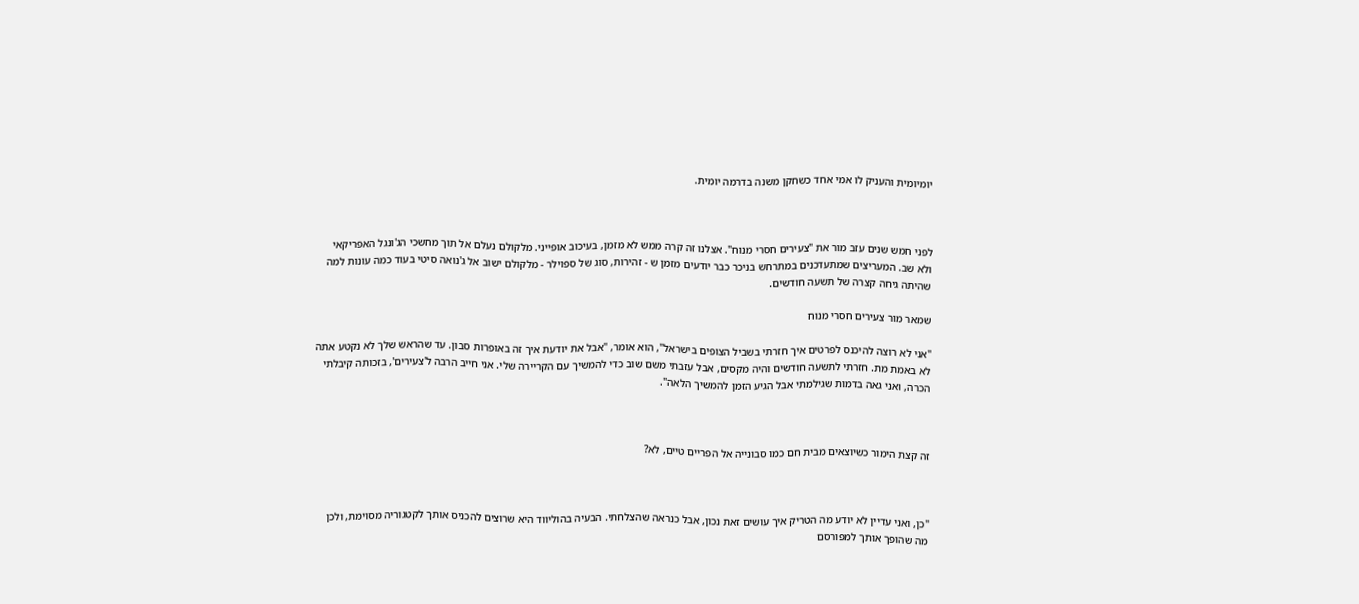יומיומית והעניק לו אמי אחד כשחקן משנה בדרמה יומית.



לפני חמש שנים עזב מור את "צעירים חסרי מנוח". אצלנו זה קרה ממש לא מזמן, בעיכוב אופייני. מלקולם נעלם אל תוך מחשכי הג'ונגל האפריקאי ולא שב. המעריצים שמתעדכנים במתרחש בניכר כבר יודעים מזמן ש - זהירות, סוג של ספוילר - מלקולם ישוב אל ג'נואה סיטי בעוד כמה עונות למה שהיתה גיחה קצרה של תשעה חודשים.

שמאר מור צעירים חסרי מנוח

"אני לא רוצה להיכנס לפרטים איך חזרתי בשביל הצופים בישראל", הוא אומר, "אבל את יודעת איך זה באופרות סבון. עד שהראש שלך לא נקטע אתה לא באמת מת. חזרתי לתשעה חודשים והיה מקסים, אבל עזבתי משם שוב כדי להמשיך עם הקריירה שלי. אני חייב הרבה ל'צעירים', בזכותה קיבלתי הכרה, ואני גאה בדמות שגילמתי אבל הגיע הזמן להמשיך הלאה".



זה קצת הימור כשיוצאים מבית חם כמו סבונייה אל הפריים טיים, לא?



"כן, ואני עדיין לא יודע מה הטריק איך עושים זאת נכון, אבל כנראה שהצלחתי. הבעיה בהוליווד היא שרוצים להכניס אותך לקטגוריה מסוימת, ולכן מה שהופך אותך למפורסם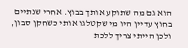הוא גם מה שתוקע אותך בבוץ. אחרי שנתיים בחוץ עדיין היו מי שקטלגו אותי כשחקן סבון, ולכן הייתי צריך ללכת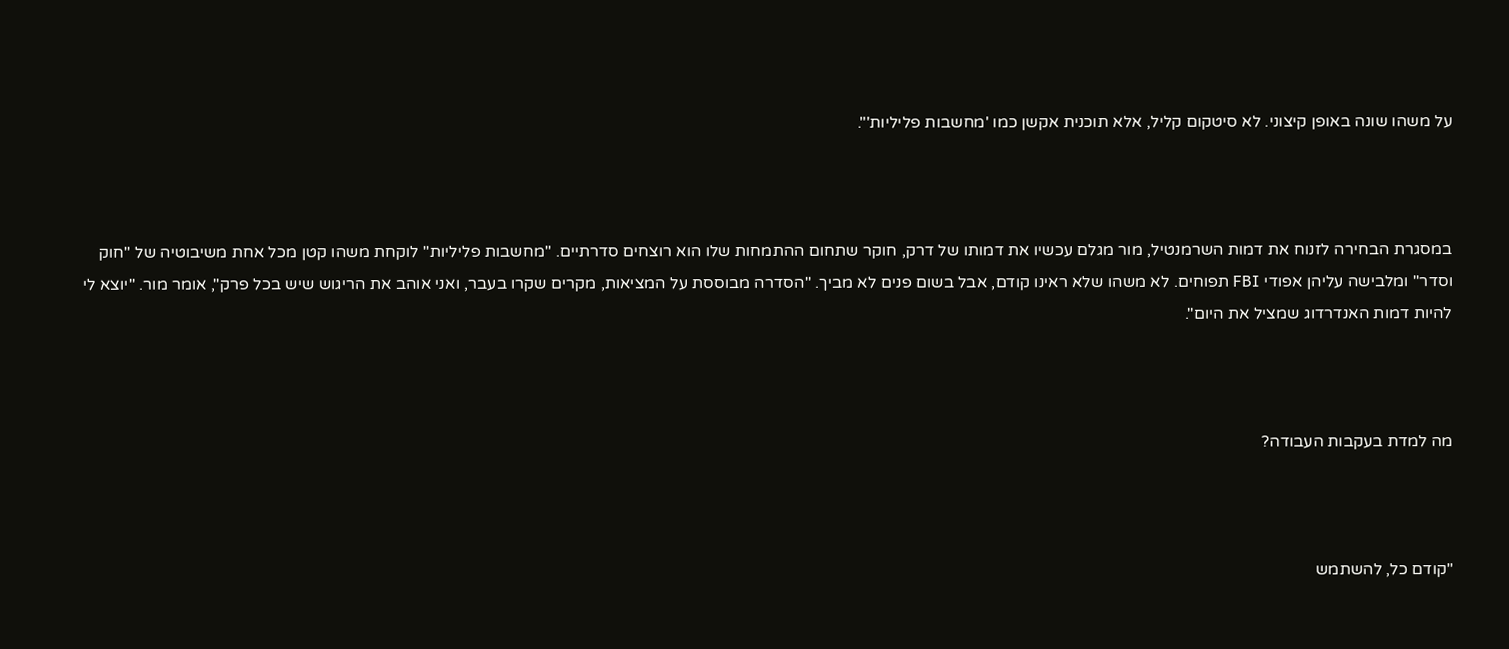על משהו שונה באופן קיצוני. לא סיטקום קליל, אלא תוכנית אקשן כמו 'מחשבות פליליות'".



במסגרת הבחירה לזנוח את דמות השרמנטיל, מור מגלם עכשיו את דמותו של דרק, חוקר שתחום ההתמחות שלו הוא רוצחים סדרתיים. "מחשבות פליליות" לוקחת משהו קטן מכל אחת משיבוטיה של "חוק וסדר" ומלבישה עליהן אפודי FBI תפוחים. לא משהו שלא ראינו קודם, אבל בשום פנים לא מביך. "הסדרה מבוססת על המציאות, מקרים שקרו בעבר, ואני אוהב את הריגוש שיש בכל פרק", אומר מור. "יוצא לי להיות דמות האנדרדוג שמציל את היום".



מה למדת בעקבות העבודה?



"קודם כל, להשתמש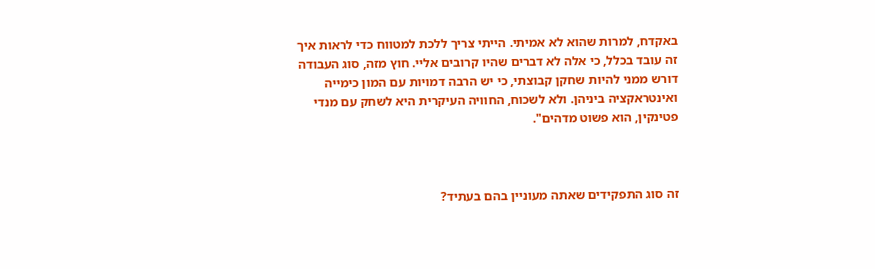באקדח, למרות שהוא לא אמיתי. הייתי צריך ללכת למטווח כדי לראות איך זה עובד בכלל, כי אלה לא דברים שהיו קרובים אליי. חוץ מזה, סוג העבודה דורש ממני להיות שחקן קבוצתי, כי יש הרבה דמויות עם המון כימייה ואינטראקציה ביניהן. ולא לשכוח, החוויה העיקרית היא לשחק עם מנדי פטינקין, הוא פשוט מדהים".



זה סוג התפקידים שאתה מעוניין בהם בעתיד?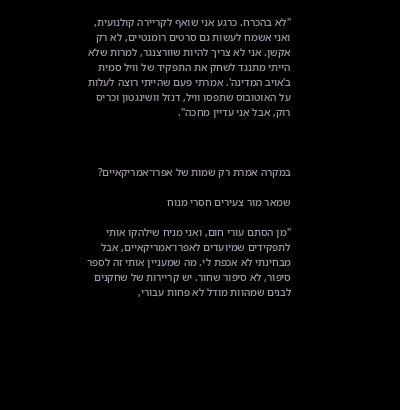"לא בהכרח. כרגע אני שואף לקריירה קולנועית, ואני אשמח לעשות גם סרטים רומנטיים, לא רק אקשן. אני לא צריך להיות שוורצנגר, למרות שלא הייתי מתנגד לשחק את התפקיד של וויל סמית ב'אויב המדינה'. אמרתי פעם שהייתי רוצה לעלות על האוטובוס שתפסו וויל, דנזל וושינגטון וכריס רוק, אבל אני עדיין מחכה".



במקרה אמרת רק שמות של אפרו־אמריקאיים?

שמאר מור צעירים חסרי מנוח

"מן הסתם עורי חום, ואני מניח שילהקו אותי לתפקידים שמיועדים לאפרו־אמריקאיים, אבל מבחינתי לא אכפת לי. מה שמעניין אותי זה לספר סיפור, לא סיפור שחור. יש קריירות של שחקנים לבנים שמהוות מודל לא פחות עבורי,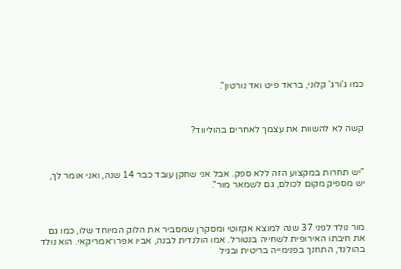כמו ג'ורג' קלוני, בראד פיט ואד נורטון".



קשה לא להשוות את עצמך לאחרים בהוליווד?



"יש תחרות במקצוע הזה ללא ספק. אבל אני שחקן עובד כבר 14 שנה, ואני אומר לך, יש מספיק מקום לכולם, גם לשמאר מור".



מור נולד לפני 37 שנה למוצא אקזוטי ומסקרן שמסביר את הלוק המיוחד שלו, כמו גם את חיבתו האירופית לשחייה בנטורל. אמו הולנדית לבנה, אביו אפרו־אמריקאי. הוא נולד בהולנד, התחנך בפנימייה בריטית ובגיל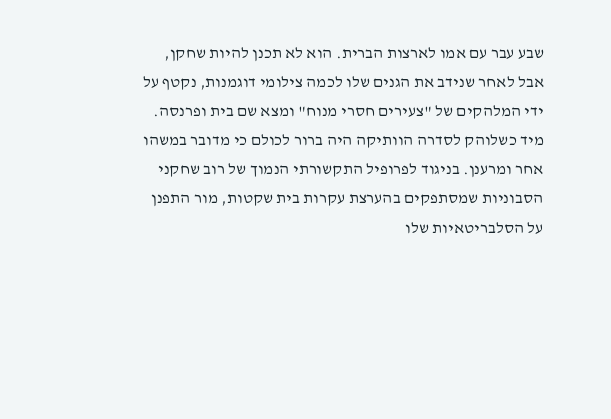שבע עבר עם אמו לארצות הברית. הוא לא תכנן להיות שחקן, אבל לאחר שנידב את הגנים שלו לכמה צילומי דוגמנות, נקטף על ידי המלהקים של "צעירים חסרי מנוח" ומצא שם בית ופרנסה. מיד כשלוהק לסדרה הוותיקה היה ברור לכולם כי מדובר במשהו אחר ומרענן. בניגוד לפרופיל התקשורתי הנמוך של רוב שחקני הסבוניות שמסתפקים בהערצת עקרות בית שקטות, מור התפנן על הסלבריטאיות שלו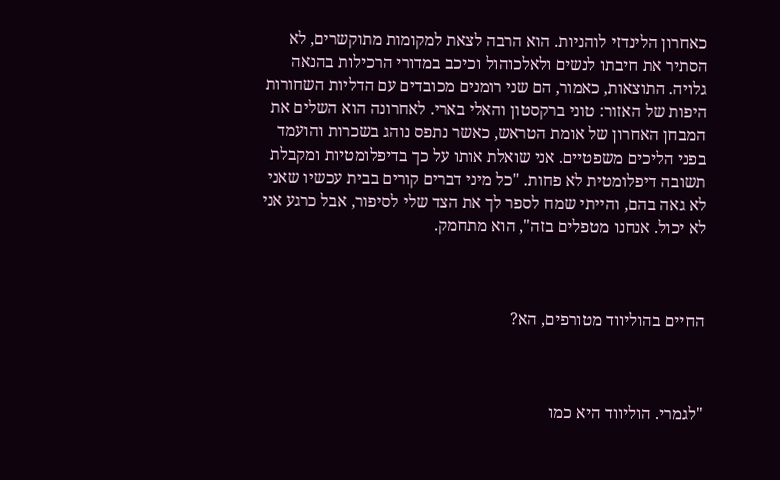כאחרון הלינדזי לוהניות. הוא הרבה לצאת למקומות מתוקשרים, לא הסתיר את חיבתו לנשים ולאלכוהול וכיכב במדורי הרכילות בהנאה גלויה. התוצאות, כאמור, הם שני רומנים מכובדים עם הדליות השחורות היפות של האזור: טוני ברקסטון והאלי בארי. לאחרונה הוא השלים את המבחן האחרון של אומת הטראש, כאשר נתפס נוהג בשכרות והועמד בפני הליכים משפטיים. אני שואלת אותו על כך בדיפלומטיות ומקבלת תשובה דיפלומטית לא פחות. "כל מיני דברים קורים בבית עכשיו שאני לא גאה בהם, והייתי שמח לספר לך את הצד שלי לסיפור, אבל כרגע אני לא יכול. אנחנו מטפלים בזה", הוא מתחמק.



החיים בהוליווד מטורפים, הא?



"לגמרי. הוליווד היא כמו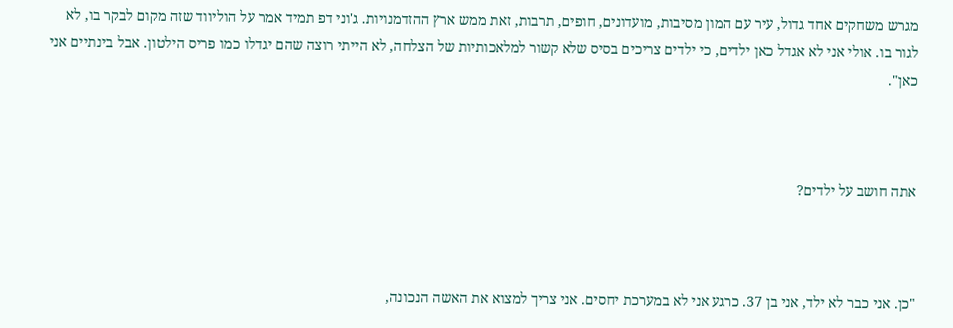מגרש משחקים אחד גדול, עיר עם המון מסיבות, מועדונים, חופים, תרבות, זאת ממש ארץ ההזדמנויות. ג'וני דפ תמיד אמר על הוליווד שזה מקום לבקר בו, לא לגור בו. אולי אני לא אגדל כאן ילדים, כי ילדים צריכים בסיס שלא קשור למלאכותיות של הצלחה, לא הייתי רוצה שהם יגדלו כמו פריס הילטון. אבל בינתיים אני כאן".



אתה חושב על ילדים?



"כן. אני כבר לא ילד, אני בן 37. כרגע אני לא במערכת יחסים. אני צריך למצוא את האשה הנכונה,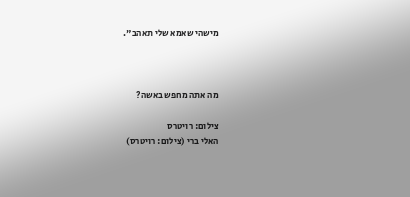מישהי שאמא שלי תאהב".



מה אתה מחפש באשה?

צילום: רויטרס
האלי ברי (צילום: רויטרס)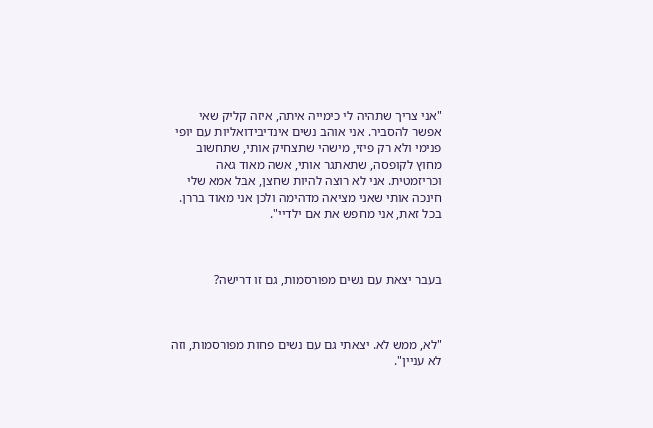"אני צריך שתהיה לי כימייה איתה, איזה קליק שאי אפשר להסביר. אני אוהב נשים אינדיבידואליות עם יופי פנימי ולא רק פיזי, מישהי שתצחיק אותי, שתחשוב מחוץ לקופסה, שתאתגר אותי, אשה מאוד גאה וכריזמטית. אני לא רוצה להיות שחצן, אבל אמא שלי חינכה אותי שאני מציאה מדהימה ולכן אני מאוד בררן. בכל זאת, אני מחפש את אם ילדיי".



בעבר יצאת עם נשים מפורסמות, גם זו דרישה?



"לא, ממש לא. יצאתי גם עם נשים פחות מפורסמות, וזה לא עניין".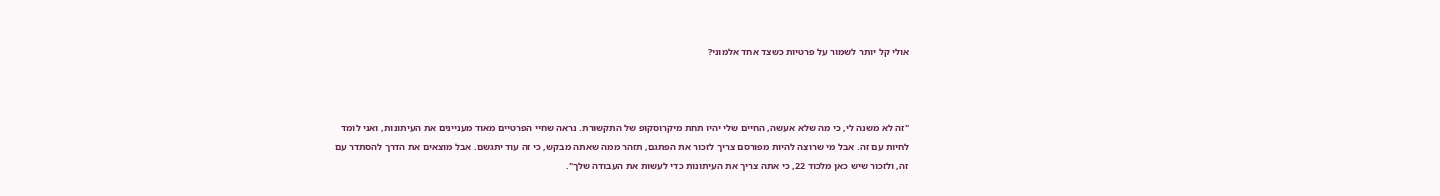אולי קל יותר לשמור על פרטיות כשצד אחד אלמוני?



"זה לא משנה לי, כי מה שלא אעשה, החיים שלי יהיו תחת מיקרוסקופ של התקשורת. נראה שחיי הפרטיים מאוד מעניינים את העיתונות, ואני לומד לחיות עם זה. אבל מי שרוצה להיות מפורסם צריך לזכור את הפתגם, תזהר ממה שאתה מבקש, כי זה עוד יתגשם. אבל מוצאים את הדרך להסתדר עם זה, ולזכור שיש כאן מלכוד 22, כי אתה צריך את העיתונות כדי לעשות את העבודה שלך".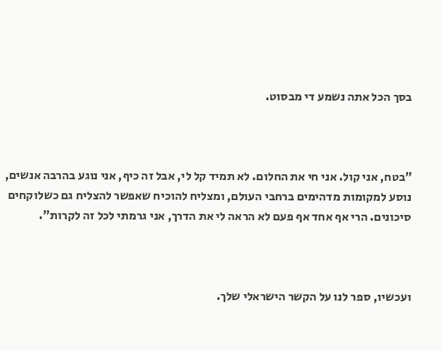בסך הכל אתה נשמע די מבסוט.



"בטח, אני קול. אני חי את החלום. לא תמיד קל לי, אבל זה כיף, אני נוגע בהרבה אנשים, נוסע למקומות מדהימים ברחבי העולם, ומצליח להוכיח שאפשר להצליח גם כשלוקחים סיכונים. הרי אף אחד אף פעם לא הראה לי את הדרך, אני גרמתי לכל זה לקרות".



ועכשיו, ספר לנו על הקשר הישראלי שלך.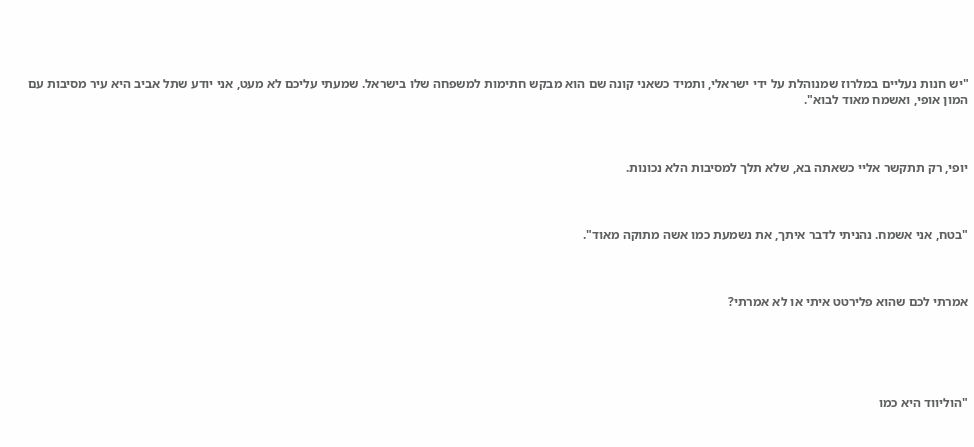"יש חנות נעליים במלרוז שמנוהלת על ידי ישראלי, ותמיד כשאני קונה שם הוא מבקש חתימות למשפחה שלו בישראל. שמעתי עליכם לא מעט, אני יודע שתל אביב היא עיר מסיבות עם המון אופי, ואשמח מאוד לבוא".



יופי, רק תתקשר אליי כשאתה בא, שלא תלך למסיבות הלא נכונות.



"בטח, אני אשמח. נהניתי לדבר איתך, את נשמעת כמו אשה מתוקה מאוד".



אמרתי לכם שהוא פלירטט איתי או לא אמרתי?





"הוליווד היא כמו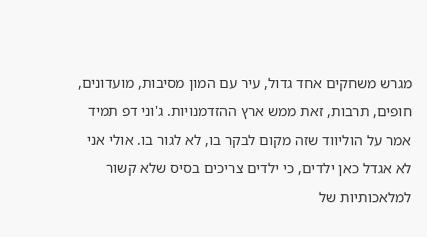מגרש משחקים אחד גדול, עיר עם המון מסיבות, מועדונים, חופים, תרבות, זאת ממש ארץ ההזדמנויות. ג'וני דפ תמיד אמר על הוליווד שזה מקום לבקר בו, לא לגור בו. אולי אני לא אגדל כאן ילדים, כי ילדים צריכים בסיס שלא קשור למלאכותיות של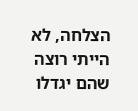הצלחה, לא הייתי רוצה שהם יגדלו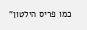כמו פריס הילטון"